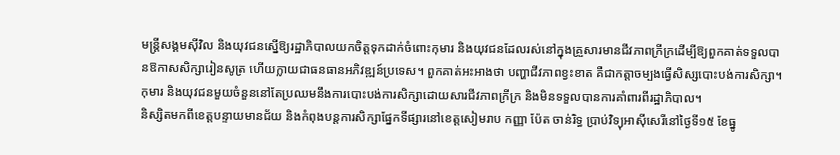មន្ត្រីសង្គមស៊ីវិល និងយុវជនស្នើឱ្យរដ្ឋាភិបាលយកចិត្តទុកដាក់ចំពោះកុមារ និងយុវជនដែលរស់នៅក្នុងគ្រួសារមានជីវភាពក្រីក្រដើម្បីឱ្យពួកគាត់ទទួលបានឱកាសសិក្សារៀនសូត្រ ហើយក្លាយជាធនធានអភិវឌ្ឍន៍ប្រទេស។ ពួកគាត់អះអាងថា បញ្ហាជីវភាពខ្វះខាត គឺជាកត្តាចម្បងធ្វើសិស្សបោះបង់ការសិក្សា។
កុមារ និងយុវជនមួយចំនួននៅតែប្រឈមនឹងការបោះបង់ការសិក្សាដោយសារជីវភាពក្រីក្រ និងមិនទទួលបានការគាំពារពីរដ្ឋាភិបាល។
និស្សិតមកពីខេត្តបន្ទាយមានជ័យ និងកំពុងបន្តការសិក្សាផ្នែកទីផ្សារនៅខេត្តសៀមរាប កញ្ញា ប៉ែត ចាន់រិទ្ធ ប្រាប់វិទ្យុអាស៊ីសេរីនៅថ្ងៃទី១៥ ខែធ្នូ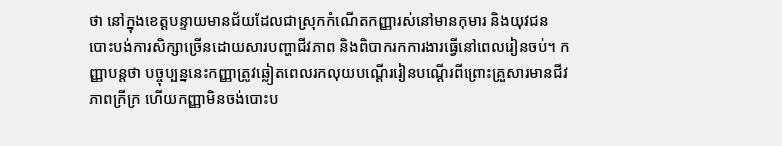ថា នៅក្នុងខេត្តបន្ទាយមានជ័យដែលជាស្រុកកំណើតកញ្ញារស់នៅមានកុមារ និងយុវជនបោះបង់ការសិក្សាច្រើនដោយសារបញ្ហាជីវភាព និងពិបាករកការងារធ្វើនៅពេលរៀនចប់។ កញ្ញាបន្តថា បច្ចុប្បន្ននេះកញ្ញាត្រូវឆ្លៀតពេលរកលុយបណ្ដើររៀនបណ្ដើរពីព្រោះគ្រួសារមានជីវភាពក្រីក្រ ហើយកញ្ញាមិនចង់បោះប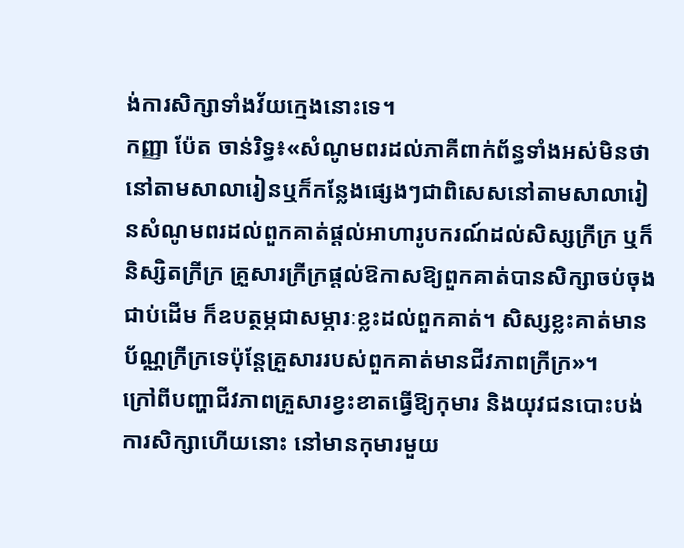ង់ការសិក្សាទាំងវ័យក្មេងនោះទេ។
កញ្ញា ប៉ែត ចាន់រិទ្ធ៖«សំណូមពរដល់ភាគីពាក់ព័ន្ធទាំងអស់មិនថា នៅតាមសាលារៀនឬក៏កន្លែងផ្សេងៗជាពិសេសនៅតាមសាលារៀនសំណូមពរដល់ពួកគាត់ផ្ដល់អាហារូបករណ៍ដល់សិស្សក្រីក្រ ឬក៏និស្សិតក្រីក្រ គ្រួសារក្រីក្រផ្ដល់ឱកាសឱ្យពួកគាត់បានសិក្សាចប់ចុងជាប់ដើម ក៏ឧបត្ថម្ភជាសម្ភារៈខ្លះដល់ពួកគាត់។ សិស្សខ្លះគាត់មានប័ណ្ណក្រីក្រទេប៉ុន្តែគ្រួសាររបស់ពួកគាត់មានជីវភាពក្រីក្រ»។
ក្រៅពីបញ្ហាជីវភាពគ្រួសារខ្វះខាតធ្វើឱ្យកុមារ និងយុវជនបោះបង់ការសិក្សាហើយនោះ នៅមានកុមារមួយ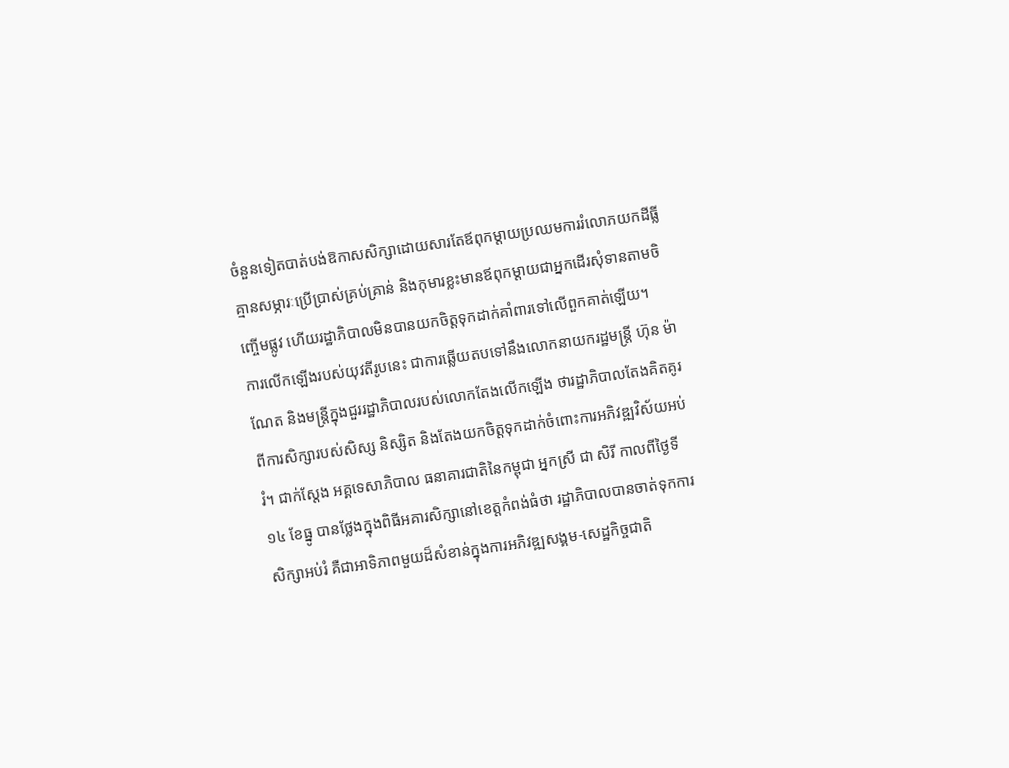ចំនួនទៀតបាត់បង់ឱកាសសិក្សាដោយសារតែឪពុកម្ដាយប្រឈមការរំលោភយកដីធ្លី គ្មានសម្ភារៈប្រើប្រាស់គ្រប់គ្រាន់ និងកុមារខ្លះមានឪពុកម្ដាយជាអ្នកដើរសុំទានតាមចិញ្ចើមផ្លូវ ហើយរដ្ឋាភិបាលមិនបានយកចិត្តទុកដាក់គាំពារទៅលើពួកគាត់ឡើយ។
ការលើកឡើងរបស់យុវតីរូបនេះ ជាការឆ្លើយតបទៅនឹងលោកនាយករដ្ឋមន្ត្រី ហ៊ុន ម៉ាណែត និងមន្ត្រីក្នុងជួររដ្ឋាភិបាលរបស់លោកតែងលើកឡើង ថារដ្ឋាភិបាលតែងគិតគូរពីការសិក្សារបស់សិស្ស និស្សិត និងតែងយកចិត្តទុកដាក់ចំពោះការអភិវឌ្ឍវិស័យអប់រំ។ ជាក់ស្ដែង អគ្គទេសាភិបាល ធនាគារជាតិនៃកម្ពុជា អ្នកស្រី ជា សិរី កាលពីថ្ងៃទី១៤ ខែធ្នូ បានថ្លែងក្នុងពិធីអគារសិក្សានៅខេត្តកំពង់ធំថា រដ្ឋាភិបាលបានចាត់ទុកការសិក្សាអប់រំ គឺជាអាទិភាពមួយដ៏សំខាន់ក្នុងការអភិវឌ្ឍសង្គម-សេដ្ឋកិច្ចជាតិ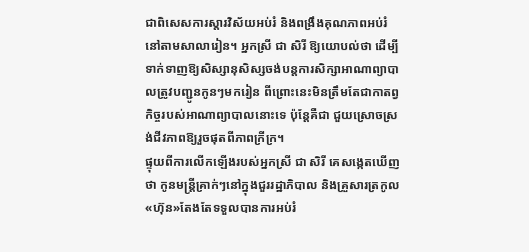ជាពិសេសការស្ដារវិស័យអប់រំ និងពង្រឹងគុណភាពអប់រំនៅតាមសាលារៀន។ អ្នកស្រី ជា សិរី ឱ្យយោបល់ថា ដើម្បីទាក់ទាញឱ្យសិស្សានុសិស្សចង់បន្តការសិក្សាអាណាព្យាបាលត្រូវបញ្ជូនកូនៗមករៀន ពីព្រោះនេះមិនត្រឹមតែជាកាតព្វកិច្ចរបស់អាណាព្យាបាលនោះទេ ប៉ុន្តែគឺជា ជួយស្រោចស្រង់ជីវភាពឱ្យរួចផុតពីភាពក្រីក្រ។
ផ្ទុយពីការលើកឡើងរបស់អ្នកស្រី ជា សិរី គេសង្កេតឃើញថា កូនមន្ត្រីគ្រាក់ៗនៅក្នុងជួររដ្ឋាភិបាល និងគ្រួសារត្រកូល«ហ៊ុន»តែងតែទទួលបានការអប់រំ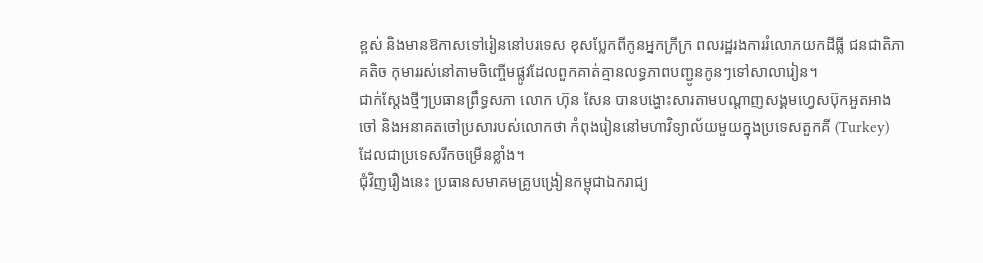ខ្ពស់ និងមានឱកាសទៅរៀននៅបរទេស ខុសប្លែកពីកូនអ្នកក្រីក្រ ពលរដ្ឋរងការរំលោភយកដីធ្លី ជនជាតិភាគតិច កុមាររស់នៅតាមចិញ្ចើមផ្លូវដែលពួកគាត់គ្មានលទ្ធភាពបញ្ជូនកូនៗទៅសាលារៀន។
ជាក់ស្ដែងថ្មីៗប្រធានព្រឹទ្ធសភា លោក ហ៊ុន សែន បានបង្ហោះសារតាមបណ្ដាញសង្គមហ្វេសប៊ុកអួតអាងចៅ និងអនាគតចៅប្រសារបស់លោកថា កំពុងរៀននៅមហាវិទ្យាល័យមួយក្នុងប្រទេសតួកគី (Turkey) ដែលជាប្រទេសរីកចម្រើនខ្លាំង។
ជុំវិញរឿងនេះ ប្រធានសមាគមគ្រូបង្រៀនកម្ពុជាឯករាជ្យ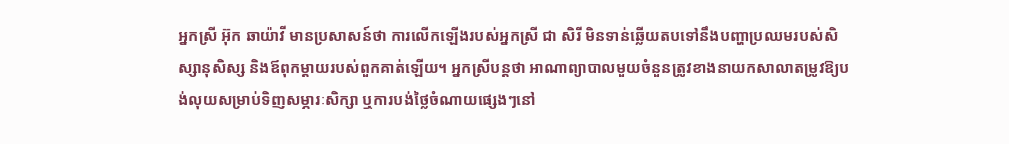អ្នកស្រី អ៊ុក ឆាយ៉ាវី មានប្រសាសន៍ថា ការលើកឡើងរបស់អ្នកស្រី ជា សិរី មិនទាន់ឆ្លើយតបទៅនឹងបញ្ហាប្រឈមរបស់សិស្សានុសិស្ស និងឪពុកម្ដាយរបស់ពួកគាត់ឡើយ។ អ្នកស្រីបន្តថា អាណាព្យាបាលមួយចំនួនត្រូវខាងនាយកសាលាតម្រូវឱ្យបង់លុយសម្រាប់ទិញសម្ភារៈសិក្សា ឬការបង់ថ្លៃចំណាយផ្សេងៗនៅ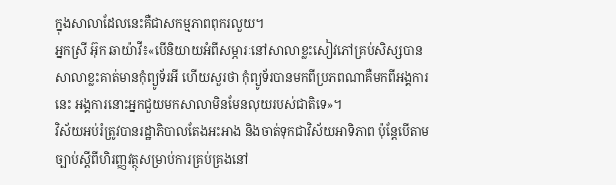ក្នុងសាលាដែលនេះគឺជាសកម្មភាពពុករលួយ។
អ្នកស្រី អ៊ុក ឆាយ៉ាវី៖«បើនិយាយអំពីសម្ភារៈនៅសាលាខ្លះសៀវភៅគ្រប់សិស្សបានសាលាខ្លះគាត់មានកុំព្យូទ័រអី ហើយសួរថា កុំព្យូទ័របានមកពីប្រភពណាគឺមកពីអង្គការនេះ អង្គការនោះអ្នកជួយមកសាលាមិនមែនលុយរបស់ជាតិទេ»។
វិស័យអប់រំត្រូវបានរដ្ឋាភិបាលតែងអះអាង និងចាត់ទុកជាវិស័យអាទិភាព ប៉ុន្តែបើតាមច្បាប់ស្ដីពីហិរញ្ញវត្ថុសម្រាប់ការគ្រប់គ្រងនៅ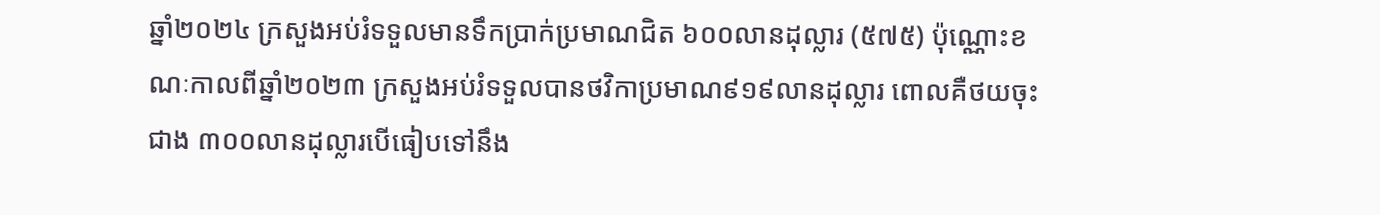ឆ្នាំ២០២៤ ក្រសួងអប់រំទទួលមានទឹកប្រាក់ប្រមាណជិត ៦០០លានដុល្លារ (៥៧៥) ប៉ុណ្ណោះខណៈកាលពីឆ្នាំ២០២៣ ក្រសួងអប់រំទទួលបានថវិកាប្រមាណ៩១៩លានដុល្លារ ពោលគឺថយចុះជាង ៣០០លានដុល្លារបើធៀបទៅនឹង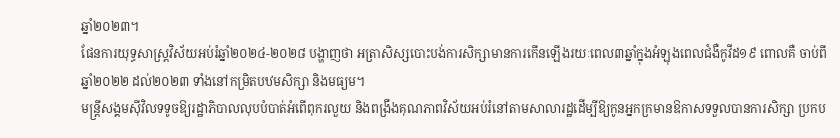ឆ្នាំ២០២៣។
ផែនការយុទ្ធសាស្ត្រវិស័យអប់រំឆ្នាំ២០២៤-២០២៨ បង្ហាញថា អត្រាសិស្សបោះបង់ការសិក្សាមានការកើនឡើងរយៈពេល៣ឆ្នាំក្នុងអំឡុងពេលជំងឺកូវីដ១៩ ពោលគឺ ចាប់ពីឆ្នាំ២០២២ ដល់២០២៣ ទាំងនៅកម្រិតបឋមសិក្សា និងមធ្យម។
មន្ត្រីសង្គមស៊ីវិលទទូចឱ្យរដ្ឋាភិបាលលុបបំបាត់អំពើពុករលួយ និងពង្រឹងគុណភាពវិស័យអប់រំនៅតាមសាលារដ្ឋដើម្បីឱ្យកូនអ្នកក្រមានឱកាសទទួលបានការសិក្សា ប្រកប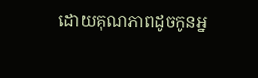ដោយគុណភាពដូចកូនអ្ន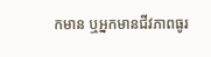កមាន ឬអ្នកមានជីវភាពធូរ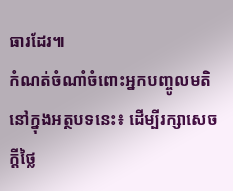ធារដែរ៕
កំណត់ចំណាំចំពោះអ្នកបញ្ចូលមតិនៅក្នុងអត្ថបទនេះ៖ ដើម្បីរក្សាសេចក្ដីថ្លៃ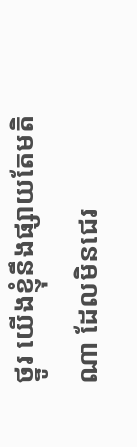ថ្នូរ យើងខ្ញុំនឹងផ្សាយតែមតិណា ដែលមិនជេរ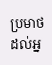ប្រមាថដល់អ្ន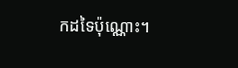កដទៃប៉ុណ្ណោះ។